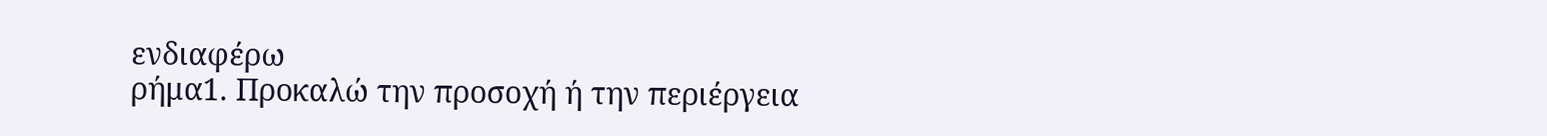ενδιαφέρω
ρήμα1. Προκαλώ την προσοχή ή την περιέργεια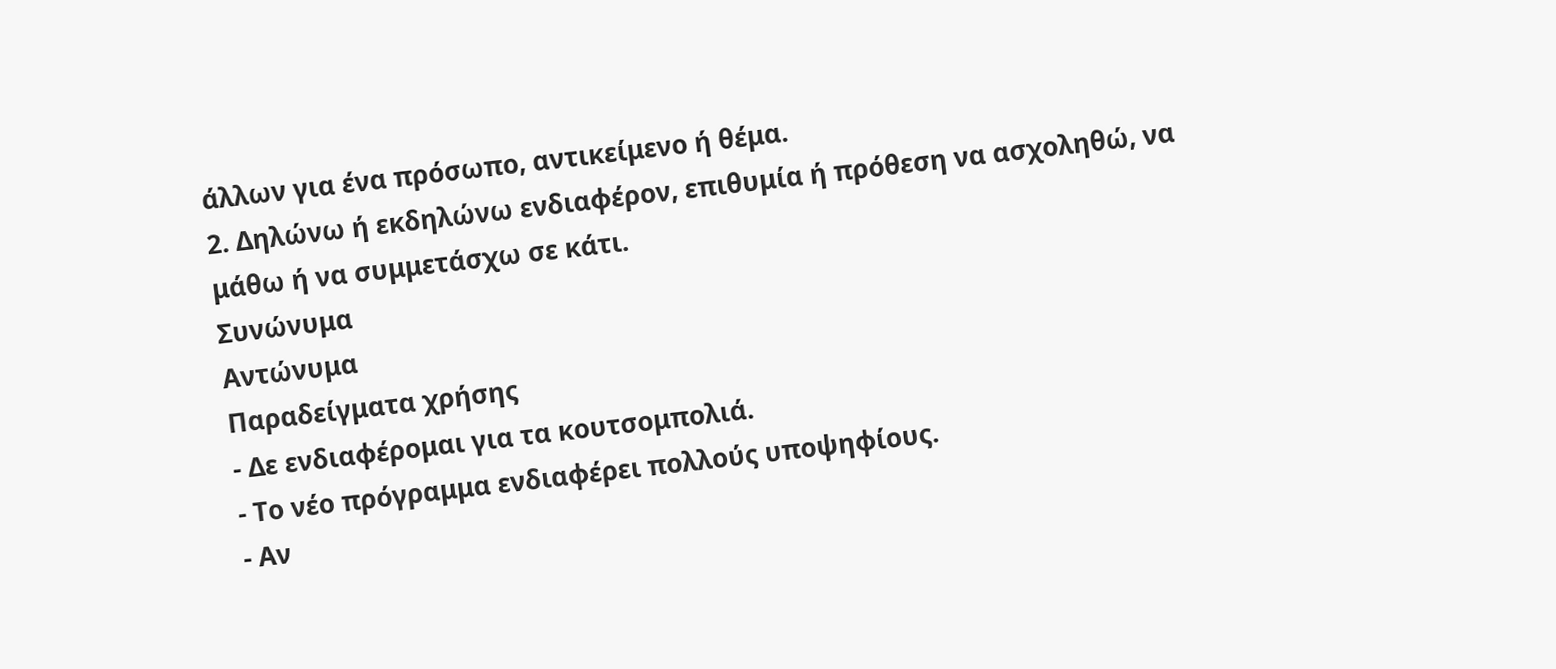άλλων για ένα πρόσωπο, αντικείμενο ή θέμα.
2. Δηλώνω ή εκδηλώνω ενδιαφέρον, επιθυμία ή πρόθεση να ασχοληθώ, να μάθω ή να συμμετάσχω σε κάτι.
Συνώνυμα
Αντώνυμα
Παραδείγματα χρήσης
- Δε ενδιαφέρομαι για τα κουτσομπολιά.
- Το νέο πρόγραμμα ενδιαφέρει πολλούς υποψηφίους.
- Αν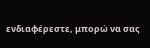ενδιαφέρεστε, μπορώ να σας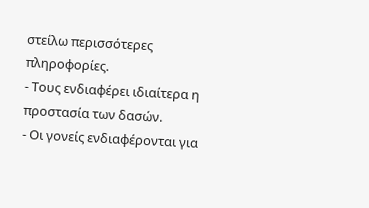στείλω περισσότερες πληροφορίες.
- Τους ενδιαφέρει ιδιαίτερα η προστασία των δασών.
- Οι γονείς ενδιαφέρονται για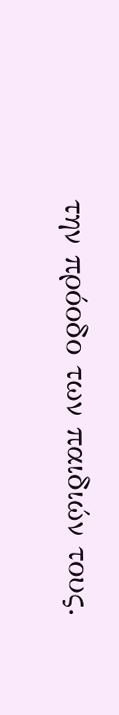την πρόοδο των παιδιών τους.